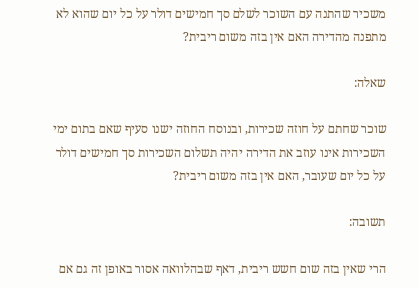משכיר שהתנה עם השוכר לשלם סך חמישים דולר על כל יום שהוא לא מתפנה מהדירה האם אין בזה משום ריבית?

שאלה:

שוכר שחתם על חוזה שכירות, ובנוסח החוזה ישנו סעיף שאם בתום ימי השכירות אינו עוזב את הדירה יהיה תשלום השכירות סך חמישים דולר על כל יום שעובר, האם אין בזה משום ריבית?

תשובה:

הרי שאין בזה שום חשש ריבית, דאף שבהלוואה אסור באופן זה גם אם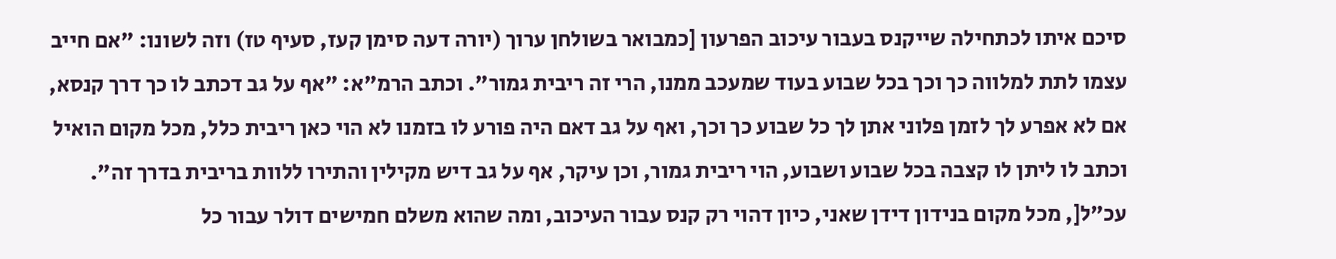סיכם איתו לכתחילה שייקנס בעבור עיכוב הפרעון [כמבואר בשולחן ערוך (יורה דעה סימן קעז, סעיף טז) וזה לשונו: "אם חייב עצמו לתת למלווה כך וכך בכל שבוע בעוד שמעכב ממנו, הרי זה ריבית גמור". וכתב הרמ"א: "אף על גב דכתב לו כך דרך קנסא, אם לא אפרע לך לזמן פלוני אתן לך כל שבוע כך וכך, ואף על גב דאם היה פורע לו בזמנו לא הוי כאן ריבית כלל, מכל מקום הואיל וכתב לו ליתן לו קצבה בכל שבוע ושבוע, הוי ריבית גמור, וכן עיקר, אף על גב דיש מקילין והתירו ללוות בריבית בדרך זה". עכ"ל[, מכל מקום בנידון דידן שאני, כיון דהוי רק קנס עבור העיכוב, ומה שהוא משלם חמישים דולר עבור כל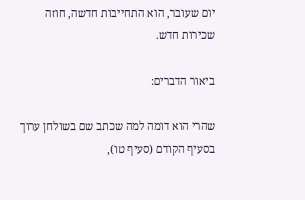יום שעובר, הוא התחייבות חדשה, חוזה שכירות חדש.

ביאור הדברים:

שהרי הוא דומה למה שכתב שם בשולחן ערוך בסעיף הקודם (סעיף טו),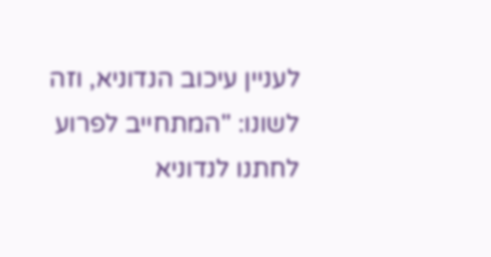לעניין עיכוב הנדוניא, וזה לשונו: "המתחייב לפרוע לחתנו לנדוניא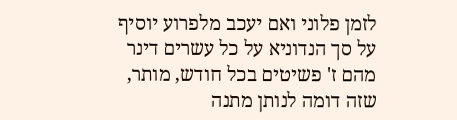לזמן פלוני ואם יעכב מלפרוע יוסיף על סך הנדוניא על כל עשרים דינר מהם ז' פשיטים בכל חודש, מותר, שזה דומה לנותן מתנה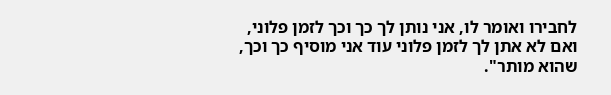לחבירו ואומר לו, אני נותן לך כך וכך לזמן פלוני, ואם לא אתן לך לזמן פלוני עוד אני מוסיף כך וכך, שהוא מותר".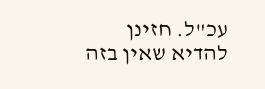עכ"ל. חזינן להדיא שאין בזה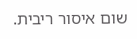שום איסור ריבית.